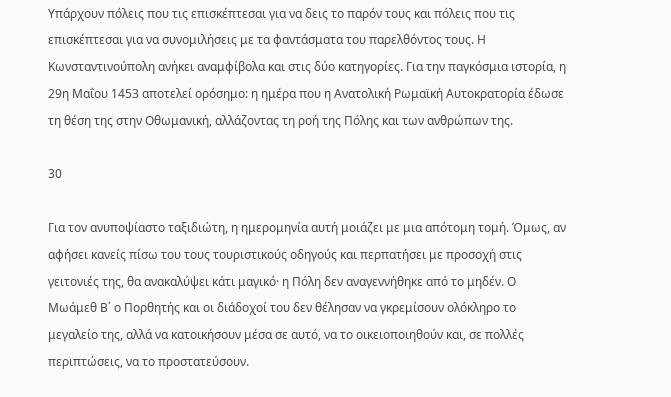Υπάρχουν πόλεις που τις επισκέπτεσαι για να δεις το παρόν τους και πόλεις που τις επισκέπτεσαι για να συνομιλήσεις με τα φαντάσματα του παρελθόντος τους. Η Κωνσταντινούπολη ανήκει αναμφίβολα και στις δύο κατηγορίες. Για την παγκόσμια ιστορία, η 29η Μαΐου 1453 αποτελεί ορόσημο: η ημέρα που η Ανατολική Ρωμαϊκή Αυτοκρατορία έδωσε τη θέση της στην Οθωμανική, αλλάζοντας τη ροή της Πόλης και των ανθρώπων της.

30

Για τον ανυποψίαστο ταξιδιώτη, η ημερομηνία αυτή μοιάζει με μια απότομη τομή. Όμως, αν αφήσει κανείς πίσω του τους τουριστικούς οδηγούς και περπατήσει με προσοχή στις γειτονιές της, θα ανακαλύψει κάτι μαγικό· η Πόλη δεν αναγεννήθηκε από το μηδέν. Ο Μωάμεθ Β΄ ο Πορθητής και οι διάδοχοί του δεν θέλησαν να γκρεμίσουν ολόκληρο το μεγαλείο της, αλλά να κατοικήσουν μέσα σε αυτό, να το οικειοποιηθούν και, σε πολλές περιπτώσεις, να το προστατεύσουν.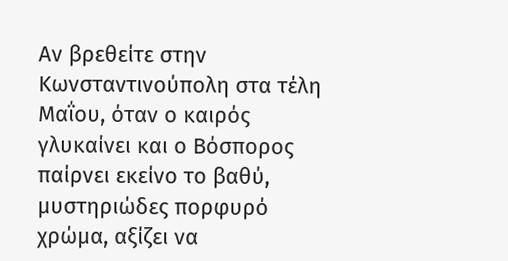Αν βρεθείτε στην Κωνσταντινούπολη στα τέλη Μαΐου, όταν ο καιρός γλυκαίνει και ο Βόσπορος παίρνει εκείνο το βαθύ, μυστηριώδες πορφυρό χρώμα, αξίζει να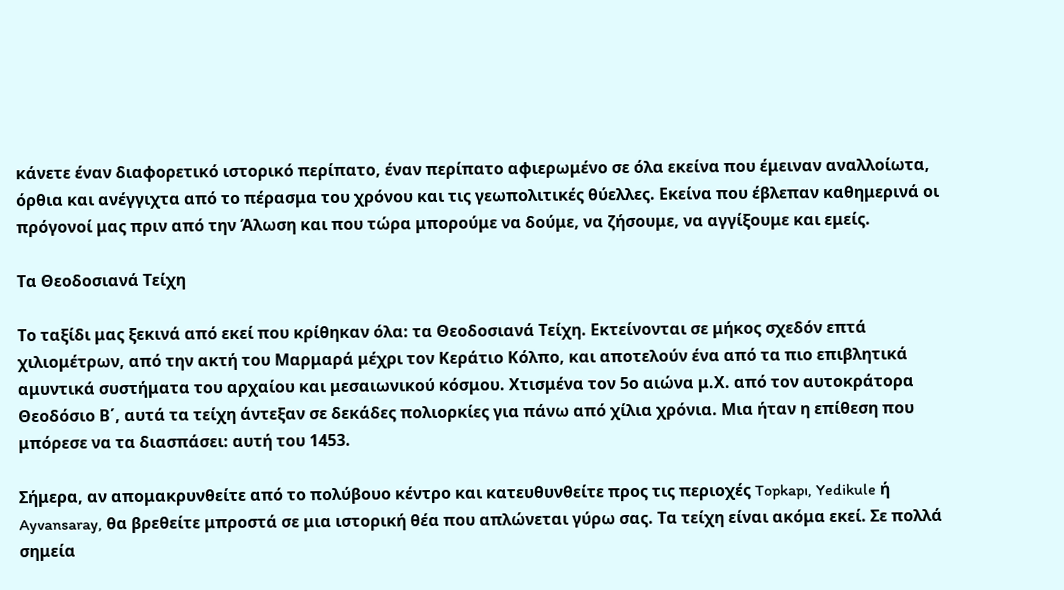κάνετε έναν διαφορετικό ιστορικό περίπατο, έναν περίπατο αφιερωμένο σε όλα εκείνα που έμειναν αναλλοίωτα, όρθια και ανέγγιχτα από το πέρασμα του χρόνου και τις γεωπολιτικές θύελλες. Εκείνα που έβλεπαν καθημερινά οι πρόγονοί μας πριν από την Άλωση και που τώρα μπορούμε να δούμε, να ζήσουμε, να αγγίξουμε και εμείς.

Τα Θεοδοσιανά Τείχη

Το ταξίδι μας ξεκινά από εκεί που κρίθηκαν όλα: τα Θεοδοσιανά Τείχη. Εκτείνονται σε μήκος σχεδόν επτά χιλιομέτρων, από την ακτή του Μαρμαρά μέχρι τον Κεράτιο Κόλπο, και αποτελούν ένα από τα πιο επιβλητικά αμυντικά συστήματα του αρχαίου και μεσαιωνικού κόσμου. Χτισμένα τον 5ο αιώνα μ.Χ. από τον αυτοκράτορα Θεοδόσιο Β΄, αυτά τα τείχη άντεξαν σε δεκάδες πολιορκίες για πάνω από χίλια χρόνια. Μια ήταν η επίθεση που μπόρεσε να τα διασπάσει: αυτή του 1453.

Σήμερα, αν απομακρυνθείτε από το πολύβουο κέντρο και κατευθυνθείτε προς τις περιοχές Topkapı, Yedikule ή Ayvansaray, θα βρεθείτε μπροστά σε μια ιστορική θέα που απλώνεται γύρω σας. Τα τείχη είναι ακόμα εκεί. Σε πολλά σημεία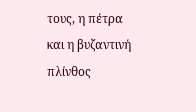τους, η πέτρα και η βυζαντινή πλίνθος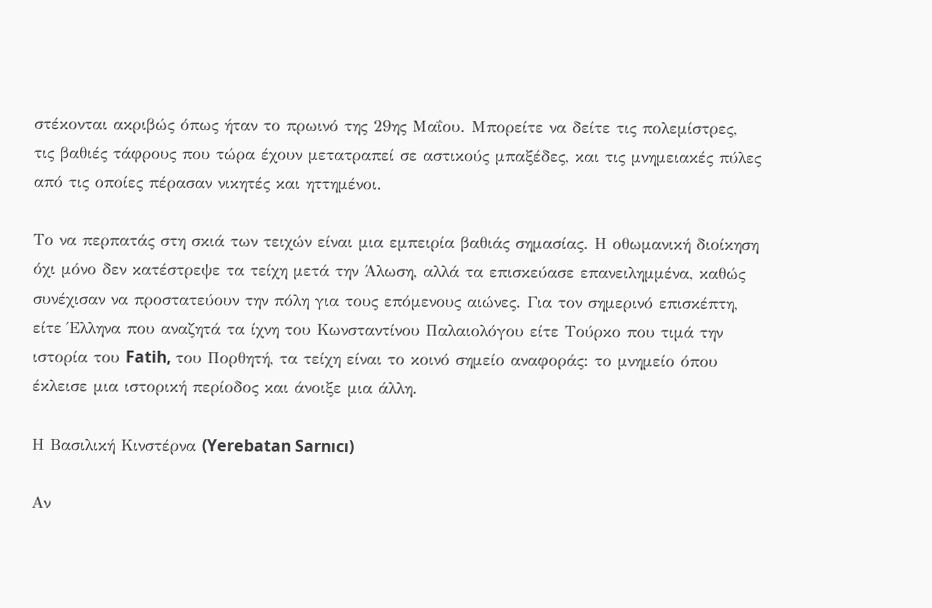στέκονται ακριβώς όπως ήταν το πρωινό της 29ης Μαΐου. Μπορείτε να δείτε τις πολεμίστρες, τις βαθιές τάφρους που τώρα έχουν μετατραπεί σε αστικούς μπαξέδες, και τις μνημειακές πύλες από τις οποίες πέρασαν νικητές και ηττημένοι.

Το να περπατάς στη σκιά των τειχών είναι μια εμπειρία βαθιάς σημασίας. Η οθωμανική διοίκηση όχι μόνο δεν κατέστρεψε τα τείχη μετά την Άλωση, αλλά τα επισκεύασε επανειλημμένα, καθώς συνέχισαν να προστατεύουν την πόλη για τους επόμενους αιώνες. Για τον σημερινό επισκέπτη, είτε Έλληνα που αναζητά τα ίχνη του Κωνσταντίνου Παλαιολόγου είτε Τούρκο που τιμά την ιστορία του Fatih, του Πορθητή, τα τείχη είναι το κοινό σημείο αναφοράς: το μνημείο όπου έκλεισε μια ιστορική περίοδος και άνοιξε μια άλλη.

Η Βασιλική Κινστέρνα (Yerebatan Sarnıcı)

Αν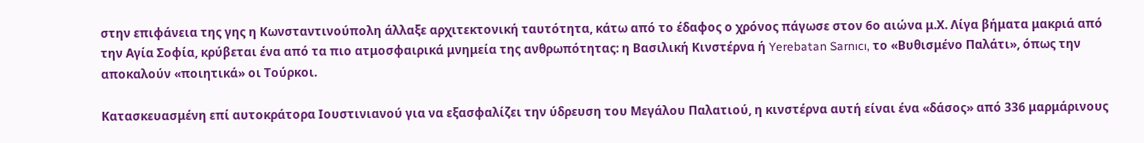στην επιφάνεια της γης η Κωνσταντινούπολη άλλαξε αρχιτεκτονική ταυτότητα, κάτω από το έδαφος ο χρόνος πάγωσε στον 6ο αιώνα μ.Χ. Λίγα βήματα μακριά από την Αγία Σοφία, κρύβεται ένα από τα πιο ατμοσφαιρικά μνημεία της ανθρωπότητας: η Βασιλική Κινστέρνα ή Yerebatan Sarnıcı, το «Βυθισμένο Παλάτι», όπως την αποκαλούν «ποιητικά» οι Τούρκοι.

Κατασκευασμένη επί αυτοκράτορα Ιουστινιανού για να εξασφαλίζει την ύδρευση του Μεγάλου Παλατιού, η κινστέρνα αυτή είναι ένα «δάσος» από 336 μαρμάρινους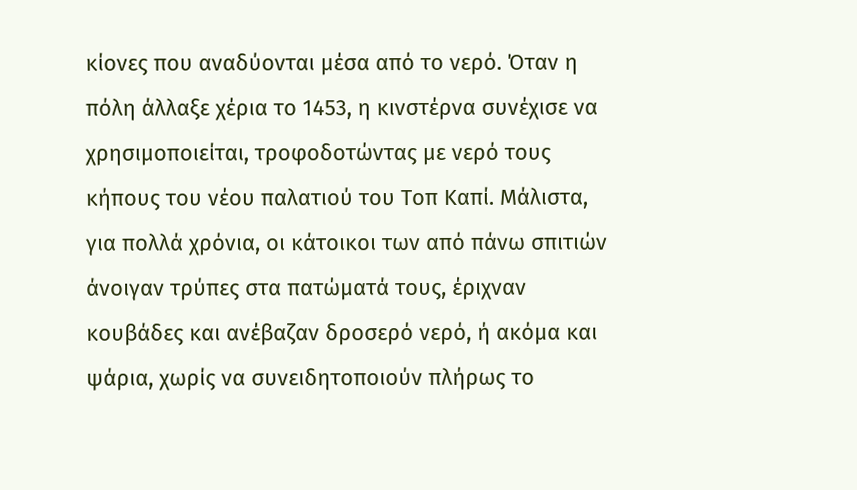κίονες που αναδύονται μέσα από το νερό. Όταν η πόλη άλλαξε χέρια το 1453, η κινστέρνα συνέχισε να χρησιμοποιείται, τροφοδοτώντας με νερό τους κήπους του νέου παλατιού του Τοπ Καπί. Μάλιστα, για πολλά χρόνια, οι κάτοικοι των από πάνω σπιτιών άνοιγαν τρύπες στα πατώματά τους, έριχναν κουβάδες και ανέβαζαν δροσερό νερό, ή ακόμα και ψάρια, χωρίς να συνειδητοποιούν πλήρως το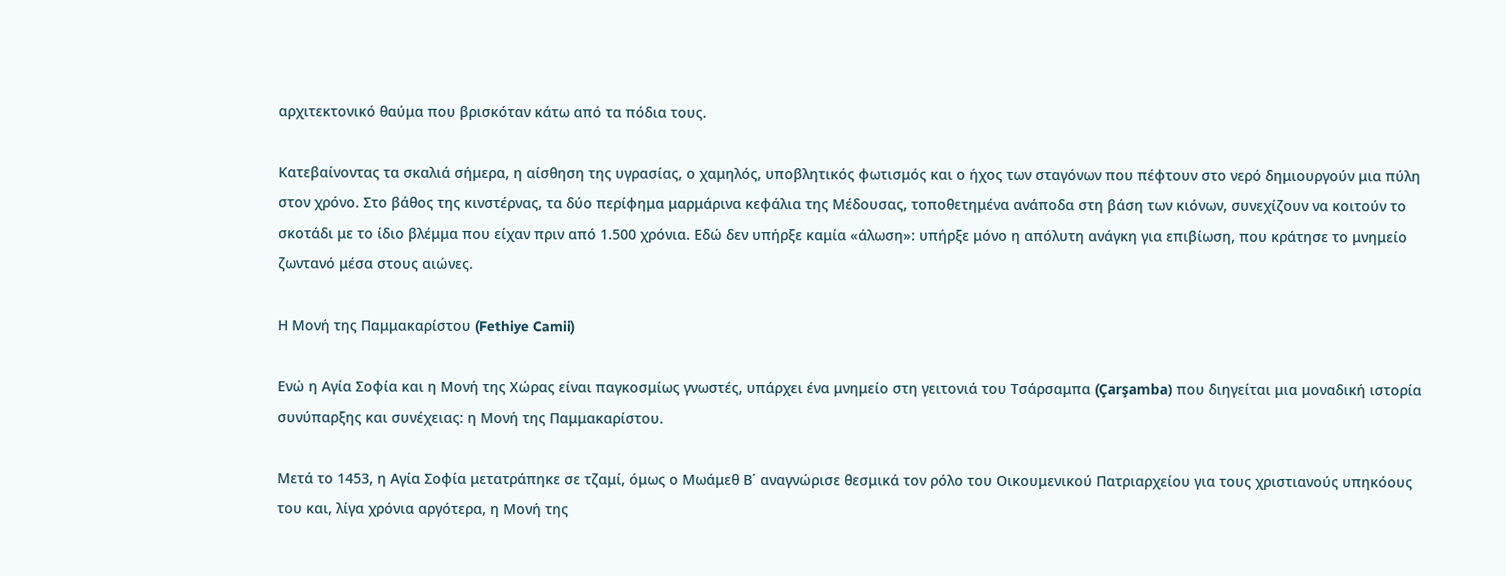αρχιτεκτονικό θαύμα που βρισκόταν κάτω από τα πόδια τους.

Κατεβαίνοντας τα σκαλιά σήμερα, η αίσθηση της υγρασίας, ο χαμηλός, υποβλητικός φωτισμός και ο ήχος των σταγόνων που πέφτουν στο νερό δημιουργούν μια πύλη στον χρόνο. Στο βάθος της κινστέρνας, τα δύο περίφημα μαρμάρινα κεφάλια της Μέδουσας, τοποθετημένα ανάποδα στη βάση των κιόνων, συνεχίζουν να κοιτούν το σκοτάδι με το ίδιο βλέμμα που είχαν πριν από 1.500 χρόνια. Εδώ δεν υπήρξε καμία «άλωση»: υπήρξε μόνο η απόλυτη ανάγκη για επιβίωση, που κράτησε το μνημείο ζωντανό μέσα στους αιώνες.

Η Μονή της Παμμακαρίστου (Fethiye Camii)

Ενώ η Αγία Σοφία και η Μονή της Χώρας είναι παγκοσμίως γνωστές, υπάρχει ένα μνημείο στη γειτονιά του Τσάρσαμπα (Çarşamba) που διηγείται μια μοναδική ιστορία συνύπαρξης και συνέχειας: η Μονή της Παμμακαρίστου.

Μετά το 1453, η Αγία Σοφία μετατράπηκε σε τζαμί, όμως ο Μωάμεθ Β΄ αναγνώρισε θεσμικά τον ρόλο του Οικουμενικού Πατριαρχείου για τους χριστιανούς υπηκόους του και, λίγα χρόνια αργότερα, η Μονή της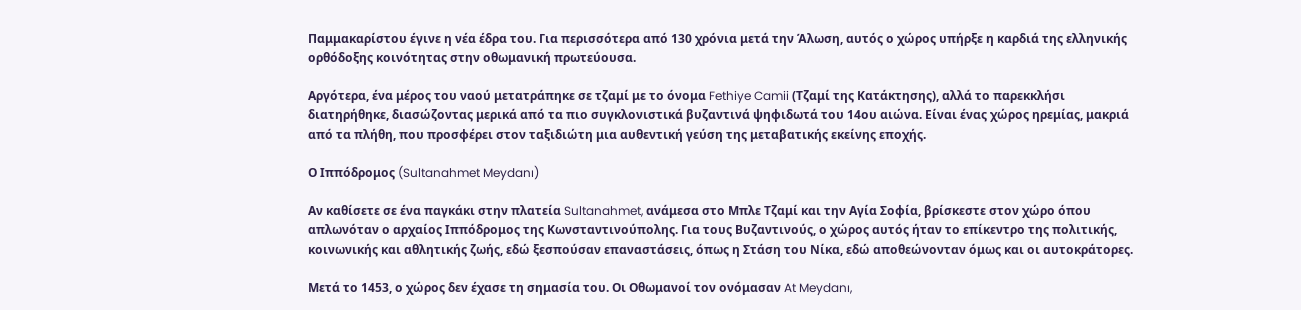Παμμακαρίστου έγινε η νέα έδρα του. Για περισσότερα από 130 χρόνια μετά την Άλωση, αυτός ο χώρος υπήρξε η καρδιά της ελληνικής ορθόδοξης κοινότητας στην οθωμανική πρωτεύουσα.

Αργότερα, ένα μέρος του ναού μετατράπηκε σε τζαμί με το όνομα Fethiye Camii (Τζαμί της Κατάκτησης), αλλά το παρεκκλήσι διατηρήθηκε, διασώζοντας μερικά από τα πιο συγκλονιστικά βυζαντινά ψηφιδωτά του 14ου αιώνα. Είναι ένας χώρος ηρεμίας, μακριά από τα πλήθη, που προσφέρει στον ταξιδιώτη μια αυθεντική γεύση της μεταβατικής εκείνης εποχής.

Ο Ιππόδρομος (Sultanahmet Meydanı)

Αν καθίσετε σε ένα παγκάκι στην πλατεία Sultanahmet, ανάμεσα στο Μπλε Τζαμί και την Αγία Σοφία, βρίσκεστε στον χώρο όπου απλωνόταν ο αρχαίος Ιππόδρομος της Κωνσταντινούπολης. Για τους Βυζαντινούς, ο χώρος αυτός ήταν το επίκεντρο της πολιτικής, κοινωνικής και αθλητικής ζωής, εδώ ξεσπούσαν επαναστάσεις, όπως η Στάση του Νίκα, εδώ αποθεώνονταν όμως και οι αυτοκράτορες.

Μετά το 1453, ο χώρος δεν έχασε τη σημασία του. Οι Οθωμανοί τον ονόμασαν At Meydanı,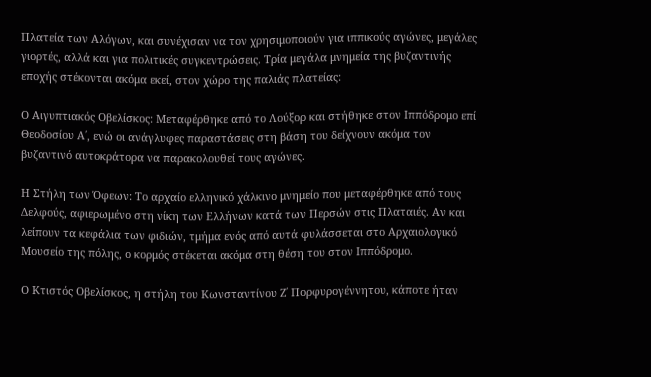Πλατεία των Αλόγων, και συνέχισαν να τον χρησιμοποιούν για ιππικούς αγώνες, μεγάλες γιορτές, αλλά και για πολιτικές συγκεντρώσεις. Τρία μεγάλα μνημεία της βυζαντινής εποχής στέκονται ακόμα εκεί, στον χώρο της παλιάς πλατείας:

Ο Αιγυπτιακός Οβελίσκος: Μεταφέρθηκε από το Λούξορ και στήθηκε στον Ιππόδρομο επί Θεοδοσίου Α΄, ενώ οι ανάγλυφες παραστάσεις στη βάση του δείχνουν ακόμα τον βυζαντινό αυτοκράτορα να παρακολουθεί τους αγώνες.

Η Στήλη των Όφεων: Το αρχαίο ελληνικό χάλκινο μνημείο που μεταφέρθηκε από τους Δελφούς, αφιερωμένο στη νίκη των Ελλήνων κατά των Περσών στις Πλαταιές. Αν και λείπουν τα κεφάλια των φιδιών, τμήμα ενός από αυτά φυλάσσεται στο Αρχαιολογικό Μουσείο της πόλης, ο κορμός στέκεται ακόμα στη θέση του στον Ιππόδρομο.

Ο Κτιστός Οβελίσκος, η στήλη του Κωνσταντίνου Ζ΄ Πορφυρογέννητου, κάποτε ήταν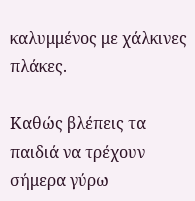καλυμμένος με χάλκινες πλάκες.

Καθώς βλέπεις τα παιδιά να τρέχουν σήμερα γύρω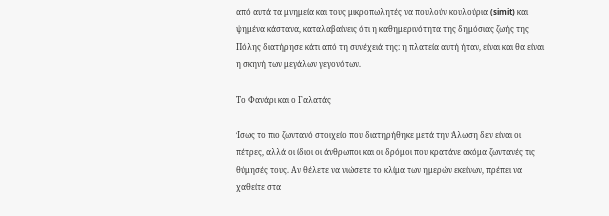από αυτά τα μνημεία και τους μικροπωλητές να πουλούν κουλούρια (simit) και ψημένα κάστανα, καταλαβαίνεις ότι η καθημερινότητα της δημόσιας ζωής της Πόλης διατήρησε κάτι από τη συνέχειά της: η πλατεία αυτή ήταν, είναι και θα είναι η σκηνή των μεγάλων γεγονότων.

Το Φανάρι και ο Γαλατάς

Ίσως το πιο ζωντανό στοιχείο που διατηρήθηκε μετά την Άλωση δεν είναι οι πέτρες, αλλά οι ίδιοι οι άνθρωποι και οι δρόμοι που κρατάνε ακόμα ζωντανές τις θύμησές τους. Αν θέλετε να νιώσετε το κλίμα των ημερών εκείνων, πρέπει να χαθείτε στα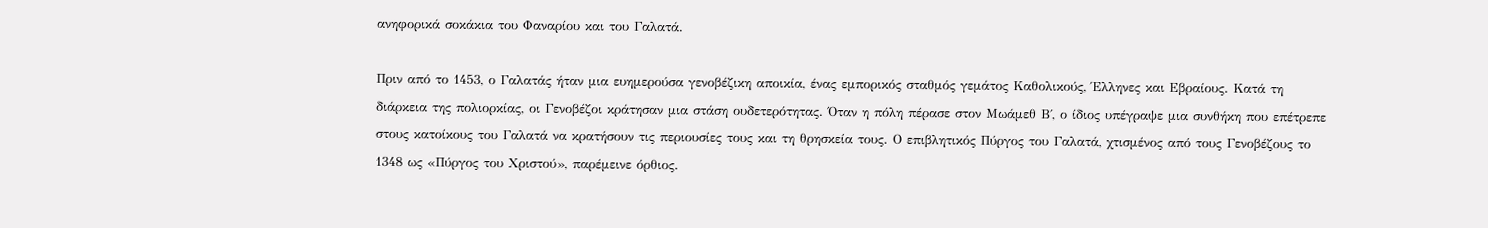ανηφορικά σοκάκια του Φαναρίου και του Γαλατά.

Πριν από το 1453, ο Γαλατάς ήταν μια ευημερούσα γενοβέζικη αποικία, ένας εμπορικός σταθμός γεμάτος Καθολικούς, Έλληνες και Εβραίους. Κατά τη διάρκεια της πολιορκίας, οι Γενοβέζοι κράτησαν μια στάση ουδετερότητας. Όταν η πόλη πέρασε στον Μωάμεθ Β΄, ο ίδιος υπέγραψε μια συνθήκη που επέτρεπε στους κατοίκους του Γαλατά να κρατήσουν τις περιουσίες τους και τη θρησκεία τους. Ο επιβλητικός Πύργος του Γαλατά, χτισμένος από τους Γενοβέζους το 1348 ως «Πύργος του Χριστού», παρέμεινε όρθιος.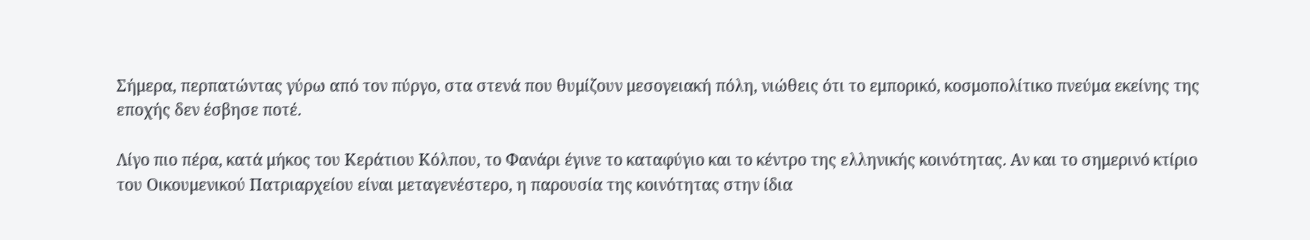Σήμερα, περπατώντας γύρω από τον πύργο, στα στενά που θυμίζουν μεσογειακή πόλη, νιώθεις ότι το εμπορικό, κοσμοπολίτικο πνεύμα εκείνης της εποχής δεν έσβησε ποτέ.

Λίγο πιο πέρα, κατά μήκος του Κεράτιου Κόλπου, το Φανάρι έγινε το καταφύγιο και το κέντρο της ελληνικής κοινότητας. Αν και το σημερινό κτίριο του Οικουμενικού Πατριαρχείου είναι μεταγενέστερο, η παρουσία της κοινότητας στην ίδια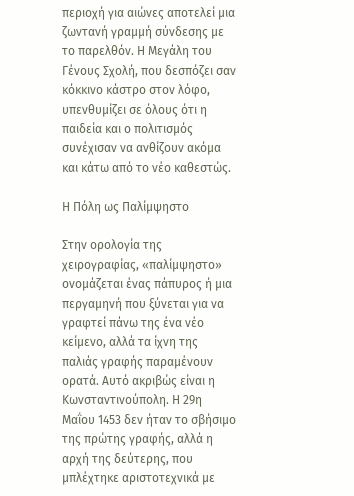περιοχή για αιώνες αποτελεί μια ζωντανή γραμμή σύνδεσης με το παρελθόν. Η Μεγάλη του Γένους Σχολή, που δεσπόζει σαν κόκκινο κάστρο στον λόφο, υπενθυμίζει σε όλους ότι η παιδεία και ο πολιτισμός συνέχισαν να ανθίζουν ακόμα και κάτω από το νέο καθεστώς.

Η Πόλη ως Παλίμψηστο

Στην ορολογία της χειρογραφίας, «παλίμψηστο» ονομάζεται ένας πάπυρος ή μια περγαμηνή που ξύνεται για να γραφτεί πάνω της ένα νέο κείμενο, αλλά τα ίχνη της παλιάς γραφής παραμένουν ορατά. Αυτό ακριβώς είναι η Κωνσταντινούπολη. Η 29η Μαΐου 1453 δεν ήταν το σβήσιμο της πρώτης γραφής, αλλά η αρχή της δεύτερης, που μπλέχτηκε αριστοτεχνικά με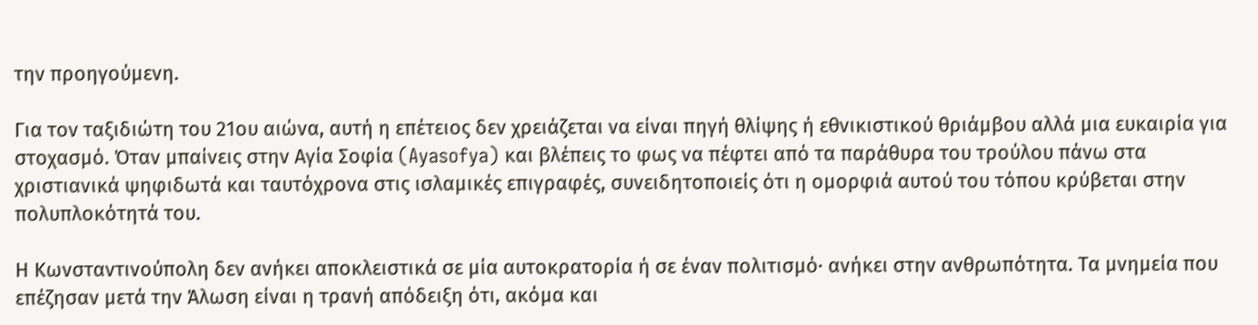την προηγούμενη.

Για τον ταξιδιώτη του 21ου αιώνα, αυτή η επέτειος δεν χρειάζεται να είναι πηγή θλίψης ή εθνικιστικού θριάμβου αλλά μια ευκαιρία για στοχασμό. Όταν μπαίνεις στην Αγία Σοφία (Ayasofya) και βλέπεις το φως να πέφτει από τα παράθυρα του τρούλου πάνω στα χριστιανικά ψηφιδωτά και ταυτόχρονα στις ισλαμικές επιγραφές, συνειδητοποιείς ότι η ομορφιά αυτού του τόπου κρύβεται στην πολυπλοκότητά του.

Η Κωνσταντινούπολη δεν ανήκει αποκλειστικά σε μία αυτοκρατορία ή σε έναν πολιτισμό· ανήκει στην ανθρωπότητα. Τα μνημεία που επέζησαν μετά την Άλωση είναι η τρανή απόδειξη ότι, ακόμα και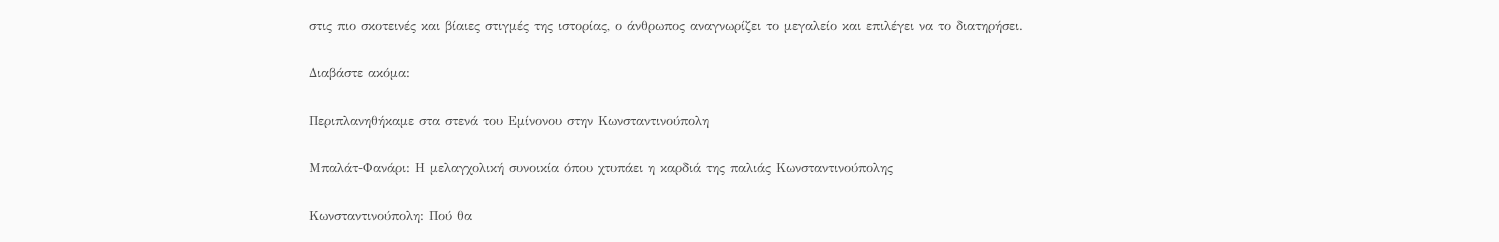στις πιο σκοτεινές και βίαιες στιγμές της ιστορίας, ο άνθρωπος αναγνωρίζει το μεγαλείο και επιλέγει να το διατηρήσει.

Διαβάστε ακόμα:

Περιπλανηθήκαμε στα στενά του Εμίνονου στην Κωνσταντινούπολη

Μπαλάτ-Φανάρι: Η μελαγχολική συνοικία όπου χτυπάει η καρδιά της παλιάς Κωνσταντινούπολης

Κωνσταντινούπολη: Πού θα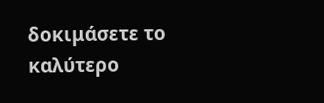δοκιμάσετε το καλύτερο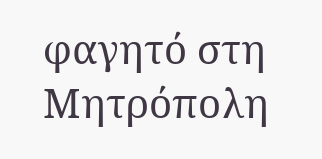φαγητό στη Μητρόπολη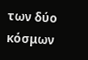των δύο κόσμων